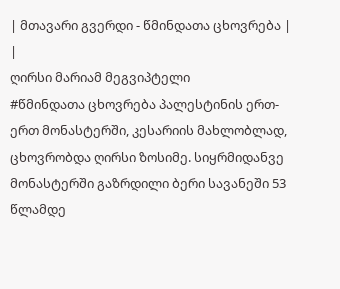| მთავარი გვერდი - წმინდათა ცხოვრება |
|
ღირსი მარიამ მეგვიპტელი
#წმინდათა ცხოვრება პალესტინის ერთ-ერთ მონასტერში, კესარიის მახლობლად, ცხოვრობდა ღირსი ზოსიმე. სიყრმიდანვე მონასტერში გაზრდილი ბერი სავანეში 53 წლამდე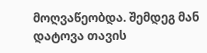მოღვაწეობდა. შემდეგ მან დატოვა თავის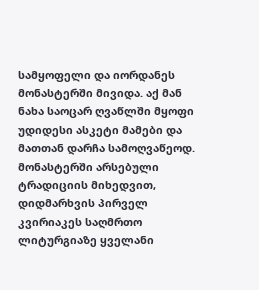სამყოფელი და იორდანეს მონასტერში მივიდა. აქ მან ნახა საოცარ ღვაწლში მყოფი უდიდესი ასკეტი მამები და მათთან დარჩა სამოღვაწეოდ. მონასტერში არსებული ტრადიციის მიხედვით, დიდმარხვის პირველ კვირიაკეს საღმრთო ლიტურგიაზე ყველანი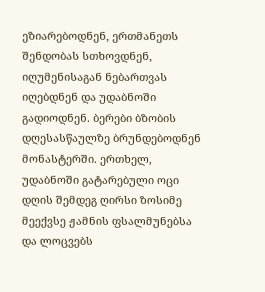ეზიარებოდნენ, ერთმანეთს შენდობას სთხოვდნენ, იღუმენისაგან ნებართვას იღებდნენ და უდაბნოში გადიოდნენ. ბერები ბზობის დღესასწაულზე ბრუნდებოდნენ მონასტერში. ერთხელ, უდაბნოში გატარებული ოცი დღის შემდეგ ღირსი ზოსიმე მეექვსე ჟამნის ფსალმუნებსა და ლოცვებს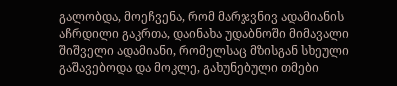გალობდა, მოეჩვენა, რომ მარჯვნივ ადამიანის აჩრდილი გაკრთა, დაინახა უდაბნოში მიმავალი შიშველი ადამიანი, რომელსაც მზისგან სხეული გაშავებოდა და მოკლე, გახუნებული თმები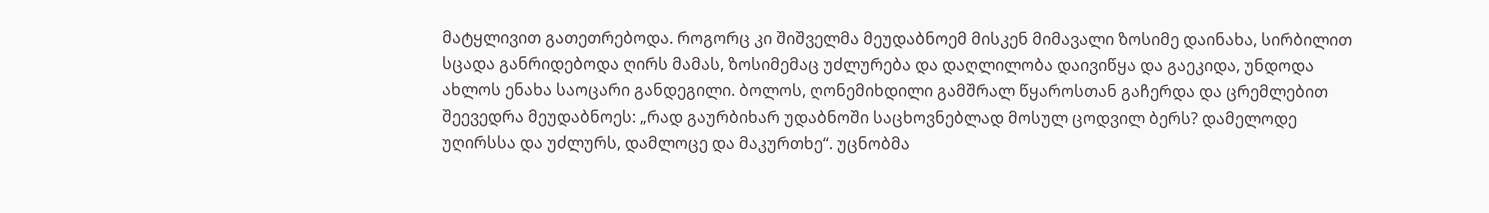მატყლივით გათეთრებოდა. როგორც კი შიშველმა მეუდაბნოემ მისკენ მიმავალი ზოსიმე დაინახა, სირბილით სცადა განრიდებოდა ღირს მამას, ზოსიმემაც უძლურება და დაღლილობა დაივიწყა და გაეკიდა, უნდოდა ახლოს ენახა საოცარი განდეგილი. ბოლოს, ღონემიხდილი გამშრალ წყაროსთან გაჩერდა და ცრემლებით შეევედრა მეუდაბნოეს: „რად გაურბიხარ უდაბნოში საცხოვნებლად მოსულ ცოდვილ ბერს? დამელოდე უღირსსა და უძლურს, დამლოცე და მაკურთხე“. უცნობმა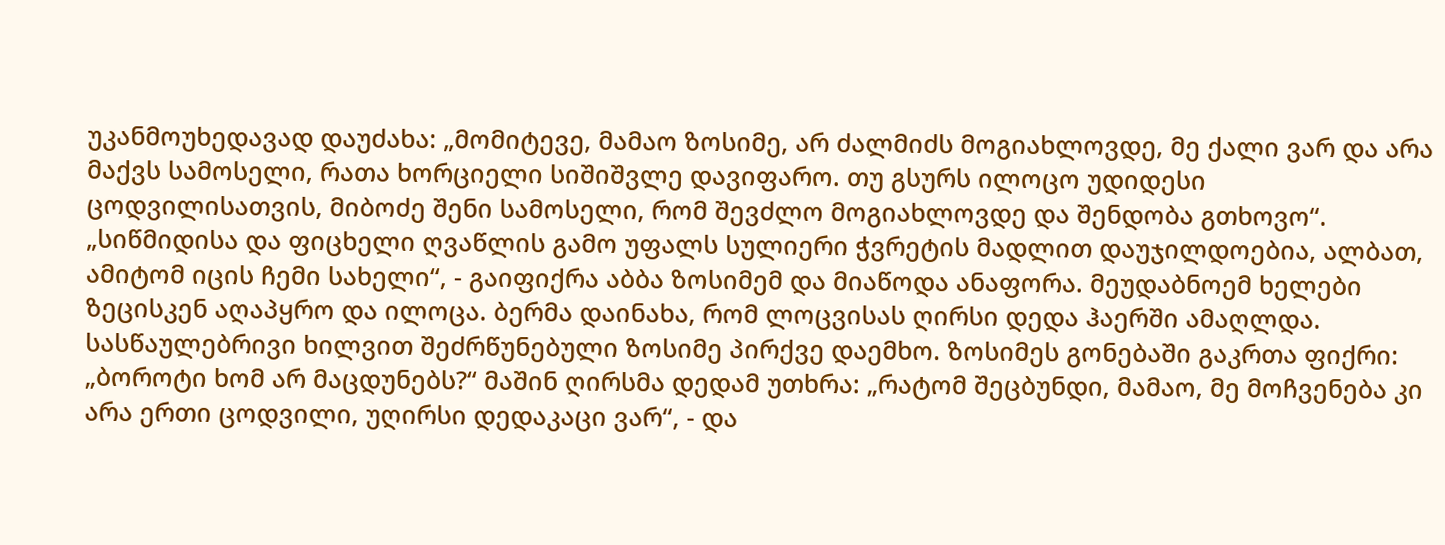უკანმოუხედავად დაუძახა: „მომიტევე, მამაო ზოსიმე, არ ძალმიძს მოგიახლოვდე, მე ქალი ვარ და არა მაქვს სამოსელი, რათა ხორციელი სიშიშვლე დავიფარო. თუ გსურს ილოცო უდიდესი ცოდვილისათვის, მიბოძე შენი სამოსელი, რომ შევძლო მოგიახლოვდე და შენდობა გთხოვო“. „სიწმიდისა და ფიცხელი ღვაწლის გამო უფალს სულიერი ჭვრეტის მადლით დაუჯილდოებია, ალბათ, ამიტომ იცის ჩემი სახელი“, - გაიფიქრა აბბა ზოსიმემ და მიაწოდა ანაფორა. მეუდაბნოემ ხელები ზეცისკენ აღაპყრო და ილოცა. ბერმა დაინახა, რომ ლოცვისას ღირსი დედა ჰაერში ამაღლდა. სასწაულებრივი ხილვით შეძრწუნებული ზოსიმე პირქვე დაემხო. ზოსიმეს გონებაში გაკრთა ფიქრი: „ბოროტი ხომ არ მაცდუნებს?“ მაშინ ღირსმა დედამ უთხრა: „რატომ შეცბუნდი, მამაო, მე მოჩვენება კი არა ერთი ცოდვილი, უღირსი დედაკაცი ვარ“, - და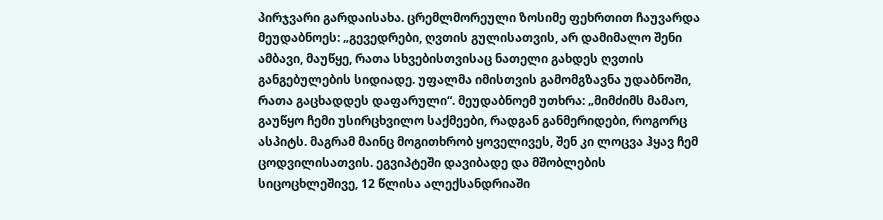პირჯვარი გარდაისახა. ცრემლმორეული ზოსიმე ფეხრთით ჩაუვარდა მეუდაბნოეს: „გევედრები, ღვთის გულისათვის, არ დამიმალო შენი ამბავი, მაუწყე, რათა სხვებისთვისაც ნათელი გახდეს ღვთის განგებულების სიდიადე. უფალმა იმისთვის გამომგზავნა უდაბნოში, რათა გაცხადდეს დაფარული“. მეუდაბნოემ უთხრა: „მიმძიმს მამაო, გაუწყო ჩემი უსირცხვილო საქმეები, რადგან განმერიდები, როგორც ასპიტს. მაგრამ მაინც მოგითხრობ ყოველივეს, შენ კი ლოცვა ჰყავ ჩემ ცოდვილისათვის. ეგვიპტეში დავიბადე და მშობლების სიცოცხლეშივე, 12 წლისა ალექსანდრიაში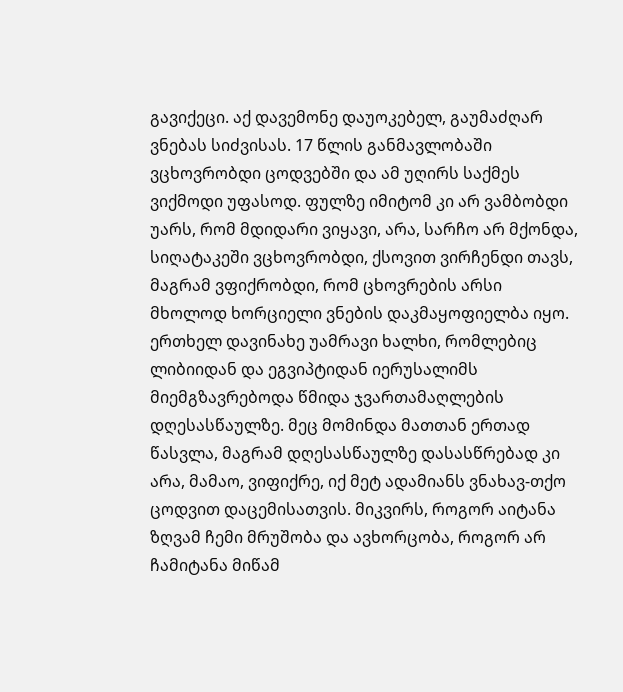გავიქეცი. აქ დავემონე დაუოკებელ, გაუმაძღარ ვნებას სიძვისას. 17 წლის განმავლობაში ვცხოვრობდი ცოდვებში და ამ უღირს საქმეს ვიქმოდი უფასოდ. ფულზე იმიტომ კი არ ვამბობდი უარს, რომ მდიდარი ვიყავი, არა, სარჩო არ მქონდა, სიღატაკეში ვცხოვრობდი, ქსოვით ვირჩენდი თავს, მაგრამ ვფიქრობდი, რომ ცხოვრების არსი მხოლოდ ხორციელი ვნების დაკმაყოფიელბა იყო. ერთხელ დავინახე უამრავი ხალხი, რომლებიც ლიბიიდან და ეგვიპტიდან იერუსალიმს მიემგზავრებოდა წმიდა ჯვართამაღლების დღესასწაულზე. მეც მომინდა მათთან ერთად წასვლა, მაგრამ დღესასწაულზე დასასწრებად კი არა, მამაო, ვიფიქრე, იქ მეტ ადამიანს ვნახავ-თქო ცოდვით დაცემისათვის. მიკვირს, როგორ აიტანა ზღვამ ჩემი მრუშობა და ავხორცობა, როგორ არ ჩამიტანა მიწამ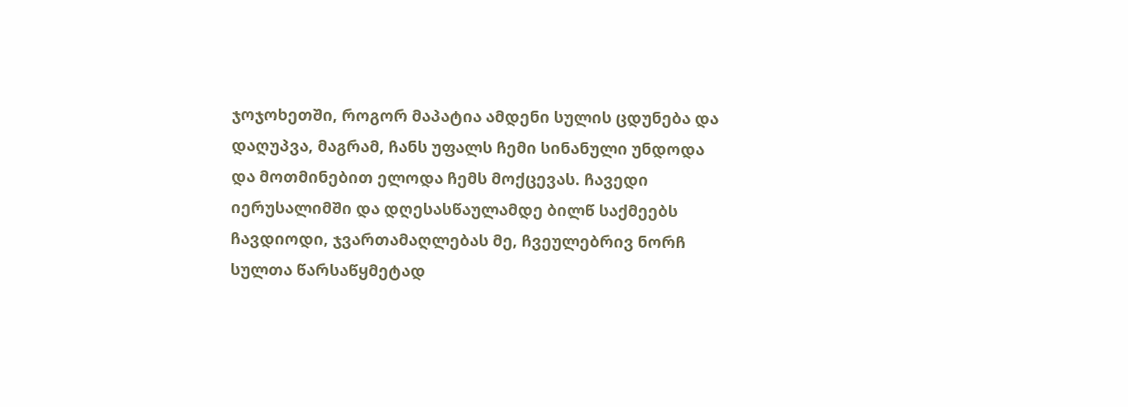ჯოჯოხეთში, როგორ მაპატია ამდენი სულის ცდუნება და დაღუპვა, მაგრამ, ჩანს უფალს ჩემი სინანული უნდოდა და მოთმინებით ელოდა ჩემს მოქცევას. ჩავედი იერუსალიმში და დღესასწაულამდე ბილწ საქმეებს ჩავდიოდი, ჯვართამაღლებას მე, ჩვეულებრივ ნორჩ სულთა წარსაწყმეტად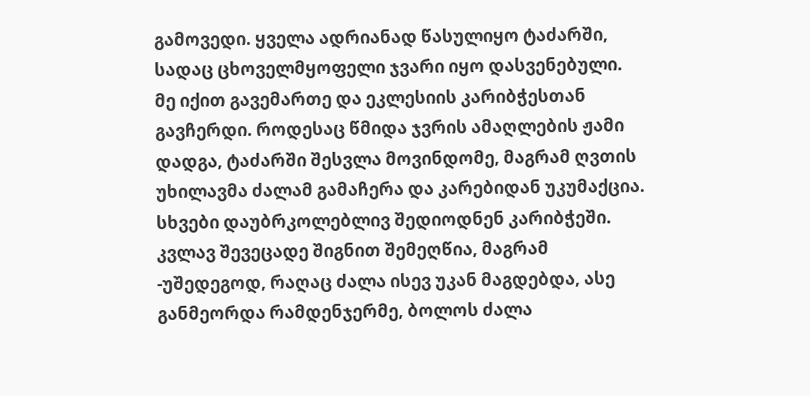გამოვედი. ყველა ადრიანად წასულიყო ტაძარში, სადაც ცხოველმყოფელი ჯვარი იყო დასვენებული. მე იქით გავემართე და ეკლესიის კარიბჭესთან გავჩერდი. როდესაც წმიდა ჯვრის ამაღლების ჟამი დადგა, ტაძარში შესვლა მოვინდომე, მაგრამ ღვთის უხილავმა ძალამ გამაჩერა და კარებიდან უკუმაქცია. სხვები დაუბრკოლებლივ შედიოდნენ კარიბჭეში. კვლავ შევეცადე შიგნით შემეღწია, მაგრამ -უშედეგოდ, რაღაც ძალა ისევ უკან მაგდებდა, ასე განმეორდა რამდენჯერმე, ბოლოს ძალა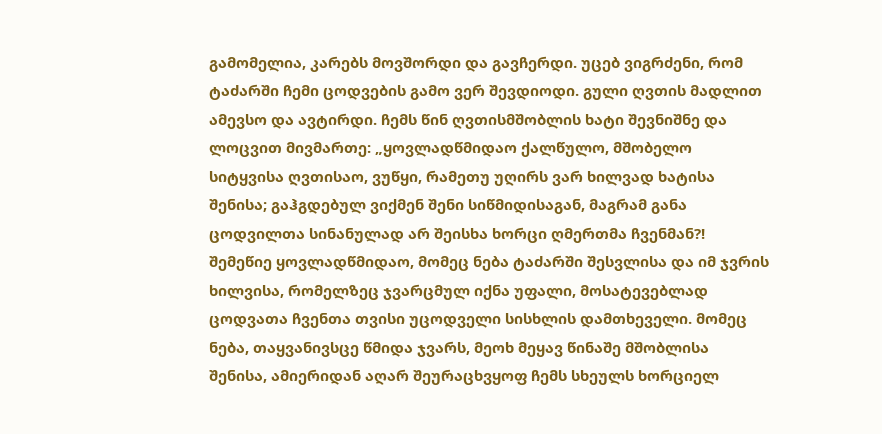გამომელია, კარებს მოვშორდი და გავჩერდი. უცებ ვიგრძენი, რომ ტაძარში ჩემი ცოდვების გამო ვერ შევდიოდი. გული ღვთის მადლით ამევსო და ავტირდი. ჩემს წინ ღვთისმშობლის ხატი შევნიშნე და ლოცვით მივმართე: „ყოვლადწმიდაო ქალწულო, მშობელო სიტყვისა ღვთისაო, ვუწყი, რამეთუ უღირს ვარ ხილვად ხატისა შენისა; გაჰგდებულ ვიქმენ შენი სიწმიდისაგან, მაგრამ განა ცოდვილთა სინანულად არ შეისხა ხორცი ღმერთმა ჩვენმან?! შემეწიე ყოვლადწმიდაო, მომეც ნება ტაძარში შესვლისა და იმ ჯვრის ხილვისა, რომელზეც ჯვარცმულ იქნა უფალი, მოსატევებლად ცოდვათა ჩვენთა თვისი უცოდველი სისხლის დამთხეველი. მომეც ნება, თაყვანივსცე წმიდა ჯვარს, მეოხ მეყავ წინაშე მშობლისა შენისა, ამიერიდან აღარ შეურაცხვყოფ ჩემს სხეულს ხორციელ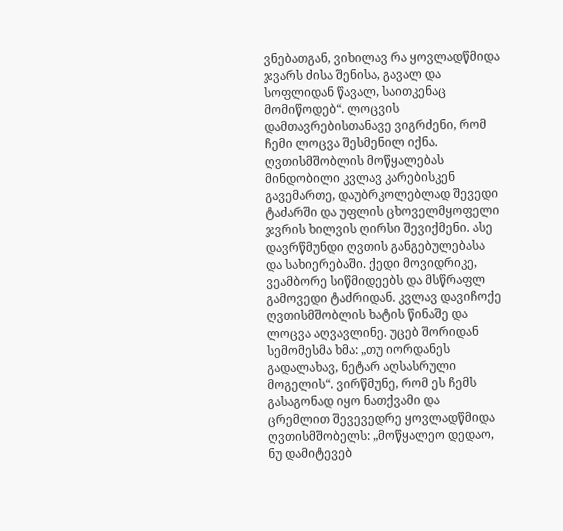ვნებათგან, ვიხილავ რა ყოვლადწმიდა ჯვარს ძისა შენისა, გავალ და სოფლიდან წავალ, საითკენაც მომიწოდებ“. ლოცვის დამთავრებისთანავე ვიგრძენი, რომ ჩემი ლოცვა შესმენილ იქნა. ღვთისმშობლის მოწყალებას მინდობილი კვლავ კარებისკენ გავემართე, დაუბრკოლებლად შევედი ტაძარში და უფლის ცხოველმყოფელი ჯვრის ხილვის ღირსი შევიქმენი. ასე დავრწმუნდი ღვთის განგებულებასა და სახიერებაში. ქედი მოვიდრიკე, ვეამბორე სიწმიდეებს და მსწრაფლ გამოვედი ტაძრიდან. კვლავ დავიჩოქე ღვთისმშობლის ხატის წინაშე და ლოცვა აღვავლინე. უცებ შორიდან სემომესმა ხმა: „თუ იორდანეს გადალახავ, ნეტარ აღსასრული მოგელის“. ვირწმუნე, რომ ეს ჩემს გასაგონად იყო ნათქვამი და ცრემლით შევევედრე ყოვლადწმიდა ღვთისმშობელს: „მოწყალეო დედაო, ნუ დამიტევებ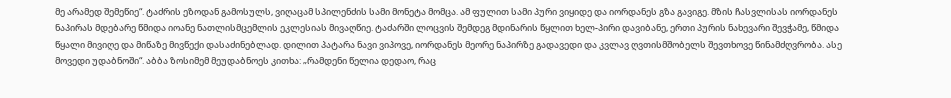მე არამედ შემეწიე“. ტაძრის ეზოდან გამოსულს, ვიღაცამ სპილენძის სამი მონეტა მომცა. ამ ფულით სამი პური ვიყიდე და იორდანეს გზა გავიგე. მზის ჩასვლისას იორდანეს ნაპირას მდებარე წმიდა იოანე ნათლისმცემლის ეკლესიას მივაღწიე. ტაძარში ლოცვის შემდეგ მდინარის წყლით ხელ-პირი დავიბანე, ერთი პურის ნახევარი შევჭამე, წმიდა წყალი მივიღე და მიწაზე მივწექი დასაძინებლად. დილით პატარა ნავი ვიპოვე, იორდანეს მეორე ნაპირზე გადავედი და კვლავ ღვთისმშობელს შევთხოვე წინამძღვრობა. ასე მოვედი უდაბნოში“. აბბა ზოსიმემ მეუდაბნოეს კითხა: „რამდენი წელია დედაო, რაც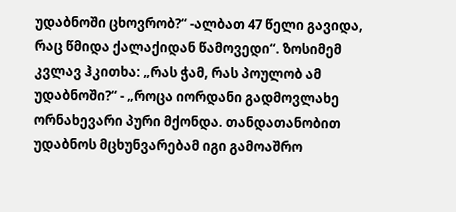უდაბნოში ცხოვრობ?“ -ალბათ 47 წელი გავიდა, რაც წმიდა ქალაქიდან წამოვედი“. ზოსიმემ კვლავ ჰკითხა: „რას ჭამ, რას პოულობ ამ უდაბნოში?“ - „როცა იორდანი გადმოვლახე ორნახევარი პური მქონდა. თანდათანობით უდაბნოს მცხუნვარებამ იგი გამოაშრო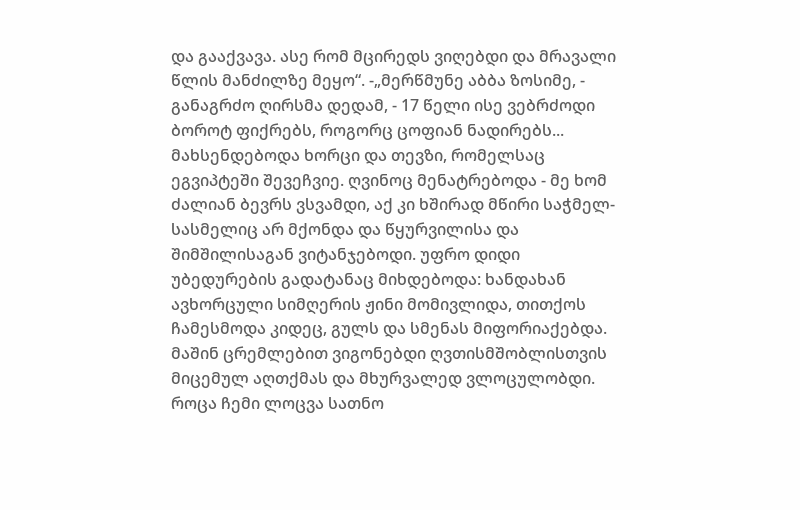და გააქვავა. ასე რომ მცირედს ვიღებდი და მრავალი წლის მანძილზე მეყო“. -„მერწმუნე აბბა ზოსიმე, - განაგრძო ღირსმა დედამ, - 17 წელი ისე ვებრძოდი ბოროტ ფიქრებს, როგორც ცოფიან ნადირებს... მახსენდებოდა ხორცი და თევზი, რომელსაც ეგვიპტეში შევეჩვიე. ღვინოც მენატრებოდა - მე ხომ ძალიან ბევრს ვსვამდი, აქ კი ხშირად მწირი საჭმელ-სასმელიც არ მქონდა და წყურვილისა და შიმშილისაგან ვიტანჯებოდი. უფრო დიდი უბედურების გადატანაც მიხდებოდა: ხანდახან ავხორცული სიმღერის ჟინი მომივლიდა, თითქოს ჩამესმოდა კიდეც, გულს და სმენას მიფორიაქებდა. მაშინ ცრემლებით ვიგონებდი ღვთისმშობლისთვის მიცემულ აღთქმას და მხურვალედ ვლოცულობდი. როცა ჩემი ლოცვა სათნო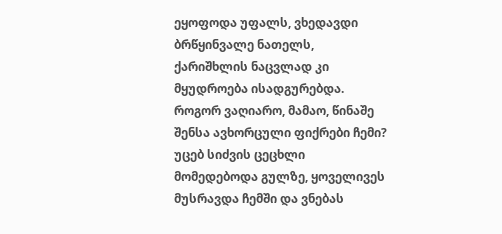ეყოფოდა უფალს, ვხედავდი ბრწყინვალე ნათელს, ქარიშხლის ნაცვლად კი მყუდროება ისადგურებდა. როგორ ვაღიარო, მამაო, წინაშე შენსა ავხორცული ფიქრები ჩემი? უცებ სიძვის ცეცხლი მომედებოდა გულზე, ყოველივეს მუსრავდა ჩემში და ვნებას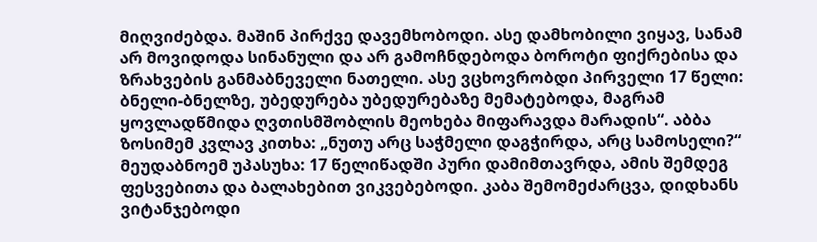მიღვიძებდა. მაშინ პირქვე დავემხობოდი. ასე დამხობილი ვიყავ, სანამ არ მოვიდოდა სინანული და არ გამოჩნდებოდა ბოროტი ფიქრებისა და ზრახვების განმაბნეველი ნათელი. ასე ვცხოვრობდი პირველი 17 წელი: ბნელი-ბნელზე, უბედურება უბედურებაზე მემატებოდა, მაგრამ ყოვლადწმიდა ღვთისმშობლის მეოხება მიფარავდა მარადის“. აბბა ზოსიმემ კვლავ კითხა: „ნუთუ არც საჭმელი დაგჭირდა, არც სამოსელი?“ მეუდაბნოემ უპასუხა: 17 წელიწადში პური დამიმთავრდა, ამის შემდეგ ფესვებითა და ბალახებით ვიკვებებოდი. კაბა შემომეძარცვა, დიდხანს ვიტანჯებოდი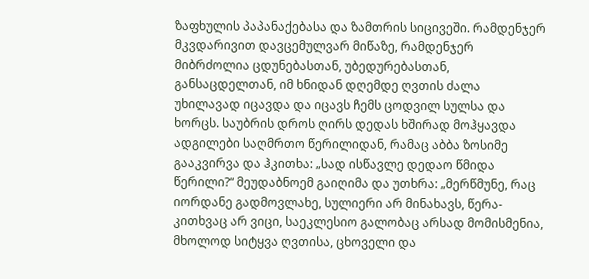ზაფხულის პაპანაქებასა და ზამთრის სიცივეში. რამდენჯერ მკვდარივით დავცემულვარ მიწაზე, რამდენჯერ მიბრძოლია ცდუნებასთან, უბედურებასთან, განსაცდელთან, იმ ხნიდან დღემდე ღვთის ძალა უხილავად იცავდა და იცავს ჩემს ცოდვილ სულსა და ხორცს. საუბრის დროს ღირს დედას ხშირად მოჰყავდა ადგილები საღმრთო წერილიდან, რამაც აბბა ზოსიმე გააკვირვა და ჰკითხა: „სად ისწავლე დედაო წმიდა წერილი?“ მეუდაბნოემ გაიღიმა და უთხრა: „მერწმუნე, რაც იორდანე გადმოვლახე, სულიერი არ მინახავს, წერა-კითხვაც არ ვიცი, საეკლესიო გალობაც არსად მომისმენია, მხოლოდ სიტყვა ღვთისა, ცხოველი და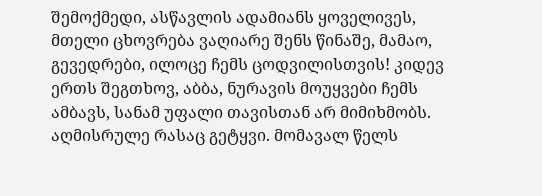შემოქმედი, ასწავლის ადამიანს ყოველივეს, მთელი ცხოვრება ვაღიარე შენს წინაშე, მამაო, გევედრები, ილოცე ჩემს ცოდვილისთვის! კიდევ ერთს შეგთხოვ, აბბა, ნურავის მოუყვები ჩემს ამბავს, სანამ უფალი თავისთან არ მიმიხმობს. აღმისრულე რასაც გეტყვი. მომავალ წელს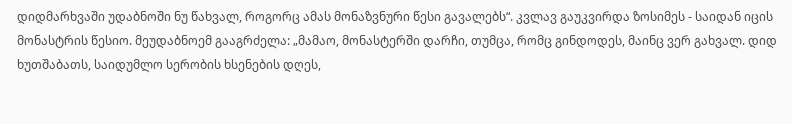დიდმარხვაში უდაბნოში ნუ წახვალ, როგორც ამას მონაზვნური წესი გავალებს“. კვლავ გაუკვირდა ზოსიმეს - საიდან იცის მონასტრის წესიო. მეუდაბნოემ გააგრძელა: „მამაო, მონასტერში დარჩი, თუმცა, რომც გინდოდეს, მაინც ვერ გახვალ. დიდ ხუთშაბათს, საიდუმლო სერობის ხსენების დღეს,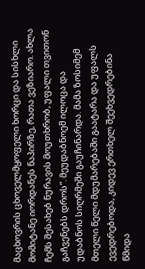მაცხოვრის ცხოველმყოფელი ხორცი და სისხლი მომიტანე იორდანეს ნაპირზე, რათა ვეზიარო. ახლა ჩემს შესახებ ნურავის მოუთხრობ, უფალი თვითონ გაჩვენებს დროს“. მეუდაბნოემ ილოცა და უდაბნოს სიღრმეში გაუჩინარდა. მამა ზოსიმემ მთელი წელი მდუმარებაში გაატარა და უფალს ევედრებოდა, კიდევ ერთხელ შეეხვედრებინა წმიდა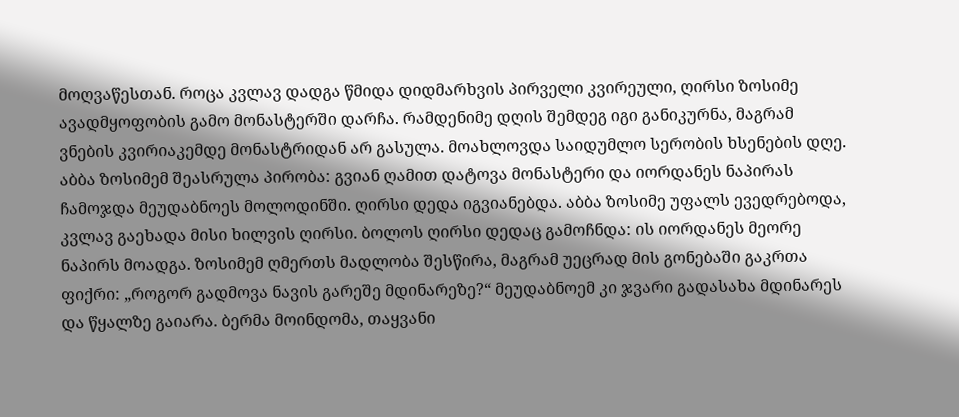მოღვაწესთან. როცა კვლავ დადგა წმიდა დიდმარხვის პირველი კვირეული, ღირსი ზოსიმე ავადმყოფობის გამო მონასტერში დარჩა. რამდენიმე დღის შემდეგ იგი განიკურნა, მაგრამ ვნების კვირიაკემდე მონასტრიდან არ გასულა. მოახლოვდა საიდუმლო სერობის ხსენების დღე. აბბა ზოსიმემ შეასრულა პირობა: გვიან ღამით დატოვა მონასტერი და იორდანეს ნაპირას ჩამოჯდა მეუდაბნოეს მოლოდინში. ღირსი დედა იგვიანებდა. აბბა ზოსიმე უფალს ევედრებოდა, კვლავ გაეხადა მისი ხილვის ღირსი. ბოლოს ღირსი დედაც გამოჩნდა: ის იორდანეს მეორე ნაპირს მოადგა. ზოსიმემ ღმერთს მადლობა შესწირა, მაგრამ უეცრად მის გონებაში გაკრთა ფიქრი: „როგორ გადმოვა ნავის გარეშე მდინარეზე?“ მეუდაბნოემ კი ჯვარი გადასახა მდინარეს და წყალზე გაიარა. ბერმა მოინდომა, თაყვანი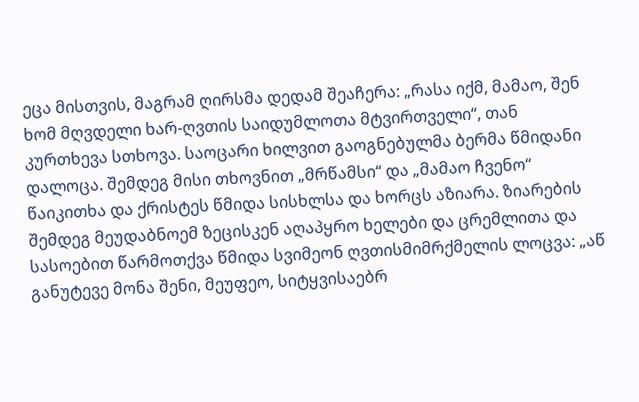ეცა მისთვის, მაგრამ ღირსმა დედამ შეაჩერა: „რასა იქმ, მამაო, შენ ხომ მღვდელი ხარ-ღვთის საიდუმლოთა მტვირთველი“, თან კურთხევა სთხოვა. საოცარი ხილვით გაოგნებულმა ბერმა წმიდანი დალოცა. შემდეგ მისი თხოვნით „მრწამსი“ და „მამაო ჩვენო“ წაიკითხა და ქრისტეს წმიდა სისხლსა და ხორცს აზიარა. ზიარების შემდეგ მეუდაბნოემ ზეცისკენ აღაპყრო ხელები და ცრემლითა და სასოებით წარმოთქვა წმიდა სვიმეონ ღვთისმიმრქმელის ლოცვა: „აწ განუტევე მონა შენი, მეუფეო, სიტყვისაებრ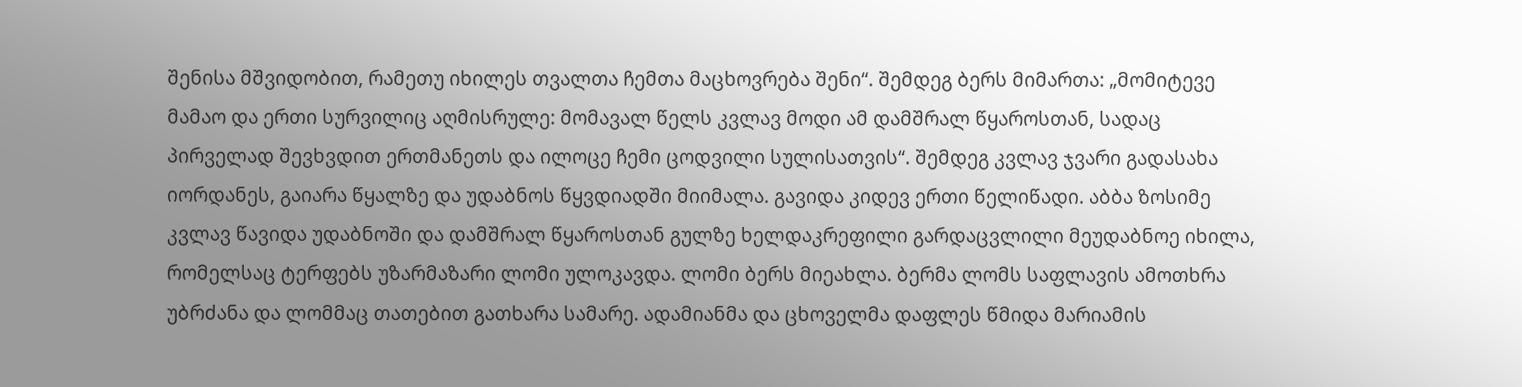შენისა მშვიდობით, რამეთუ იხილეს თვალთა ჩემთა მაცხოვრება შენი“. შემდეგ ბერს მიმართა: „მომიტევე მამაო და ერთი სურვილიც აღმისრულე: მომავალ წელს კვლავ მოდი ამ დამშრალ წყაროსთან, სადაც პირველად შევხვდით ერთმანეთს და ილოცე ჩემი ცოდვილი სულისათვის“. შემდეგ კვლავ ჯვარი გადასახა იორდანეს, გაიარა წყალზე და უდაბნოს წყვდიადში მიიმალა. გავიდა კიდევ ერთი წელიწადი. აბბა ზოსიმე კვლავ წავიდა უდაბნოში და დამშრალ წყაროსთან გულზე ხელდაკრეფილი გარდაცვლილი მეუდაბნოე იხილა, რომელსაც ტერფებს უზარმაზარი ლომი ულოკავდა. ლომი ბერს მიეახლა. ბერმა ლომს საფლავის ამოთხრა უბრძანა და ლომმაც თათებით გათხარა სამარე. ადამიანმა და ცხოველმა დაფლეს წმიდა მარიამის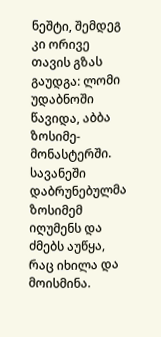ნეშტი, შემდეგ კი ორივე თავის გზას გაუდგა: ლომი უდაბნოში წავიდა, აბბა ზოსიმე-მონასტერში. სავანეში დაბრუნებულმა ზოსიმემ იღუმენს და ძმებს აუწყა, რაც იხილა და მოისმინა.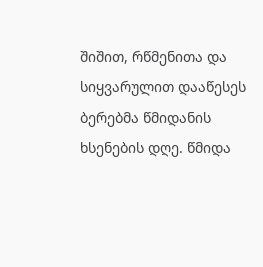შიშით, რწმენითა და სიყვარულით დააწესეს ბერებმა წმიდანის ხსენების დღე. წმიდა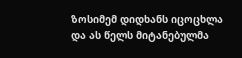ზოსიმემ დიდხანს იცოცხლა და ას წელს მიტანებულმა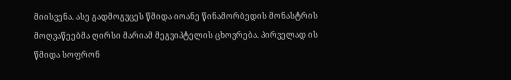მიისვენა. ასე გადმოგვცეს წმიდა იოანე წინამორბედის მონასტრის მოღვაწეებმა ღირსი მარიამ მეგვიპტელის ცხოვრება. პირველად ის წმიდა სოფრონ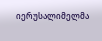იერუსალიმელმა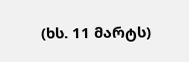(ხს. 11 მარტს)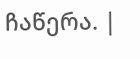ჩაწერა. |